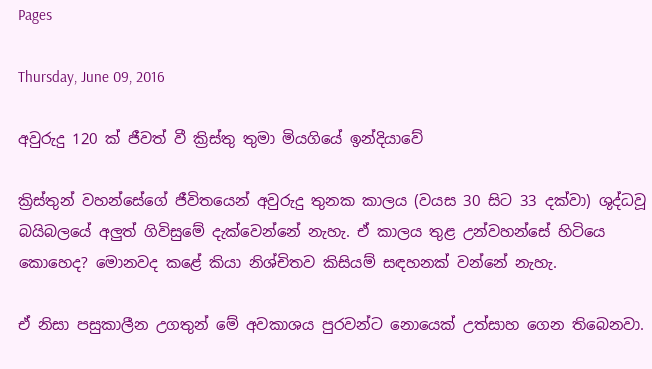Pages

Thursday, June 09, 2016

අවුරුදු 120 ක් ජීවත් වී ක්‍රිස්තු තුමා මියගියේ ඉන්දියාවේ

ක්‍රිස්තුන් වහන්සේගේ ජීවිතයෙන් අවුරුදු තුනක කාලය (වයස 30 සිට 33 දක්වා) ශුද්ධවූ බයිබලයේ අලුත් ගිවිසුමේ දැක්වෙන්නේ නැහැ. ඒ කාලය තුළ උන්වහන්සේ හිටියෙ කොහෙද? මොනවද කළේ කියා නිශ්චිතව කිසියම් සඳහනක් වන්නේ නැහැ.

ඒ නිසා පසුකාලීන උගතුන් මේ අවකාශය පුරවන්ට නොයෙක් උත්සාහ ගෙන තිබෙනවා.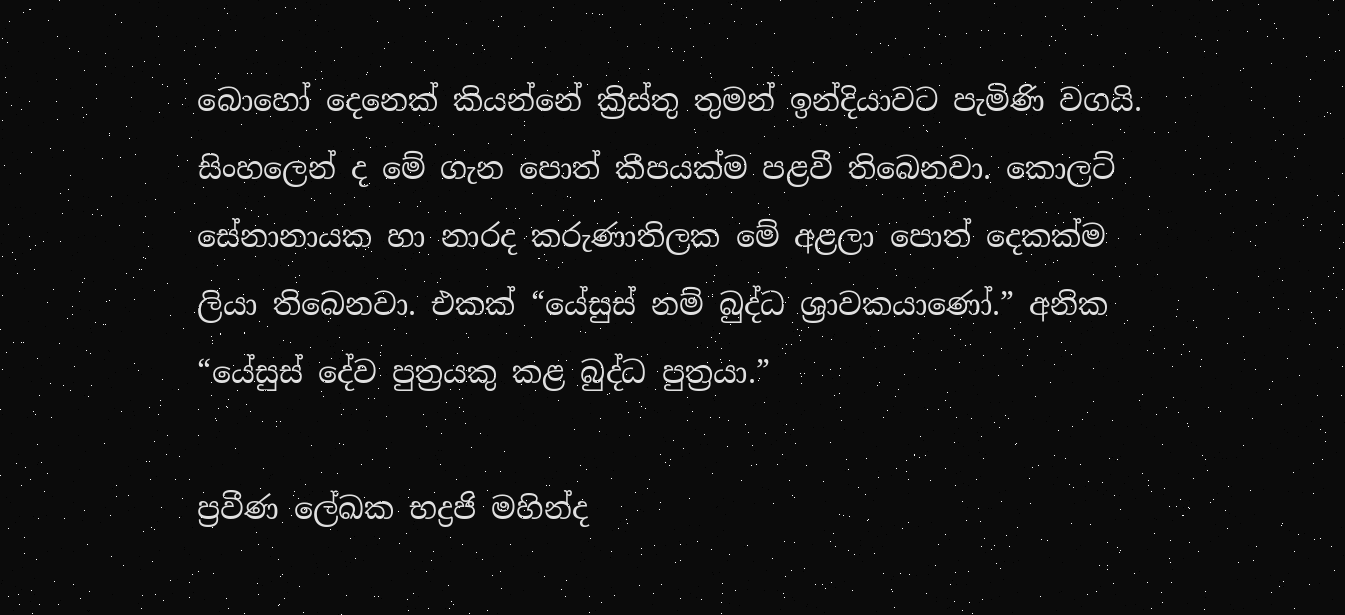බොහෝ දෙනෙක් කියන්නේ ක්‍රිස්තු තුමන් ඉන්දියාවට පැමිණි වගයි. සිංහලෙන් ද මේ ගැන පොත් කීපයක්ම පළවී තිබෙනවා. කොලට් සේනානායක හා නාරද කරුණාතිලක මේ අළලා පොත් දෙකක්ම ලියා තිබෙනවා. එකක් “යේසුස් නම් බුද්ධ ශ්‍රාවකයාණෝ.” අනික “යේසුස් දේව පුත්‍රයකු කළ බුද්ධ පුත්‍රයා.”

ප්‍රවීණ ලේඛක භද්‍රජි මහින්ද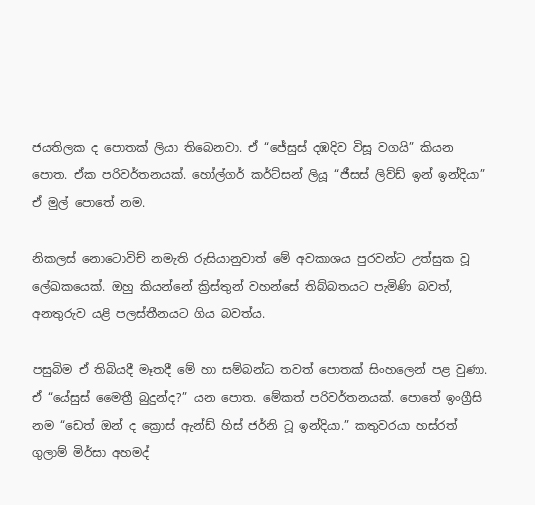ජයතිලක ද පොතක් ලියා තිබෙනවා. ඒ “ජේසුස් දඹදිව විසූ වගයි” කියන පොත. ඒක පරිවර්තනයක්. හෝල්ගර් කර්ට්සන් ලියූ “ජීසස් ලිව්ඩ් ඉන් ඉන්දියා” ඒ මුල් පොතේ නම.

නිකලස් නොටොවිච් නමැති රුසියානුවාත් මේ අවකාශය පුරවන්ට උත්සුක වූ ලේඛකයෙක්. ඔහු කියන්නේ ක්‍රිස්තුන් වහන්සේ තිබ්බතයට පැමිණි බවත්, අනතුරුව යළි පලස්තීනයට ගිය බවත්ය.

පසුබිම ඒ තිබියදී මෑතදී මේ හා සම්බන්ධ තවත් පොතක් සිංහලෙන් පළ වුණා. ඒ “යේසුස් මෛත්‍රී බුදුන්ද?” යන පොත. මේකත් පරිවර්තනයක්. පොතේ ඉංග්‍රීසි නම “ඩෙත් ඔන් ද ක්‍රොස් ඇන්ඩ් හිස් ජර්නි ටූ ඉන්දියා.” කතුවරයා හස්රත් ගුලාම් මිර්සා අහමද්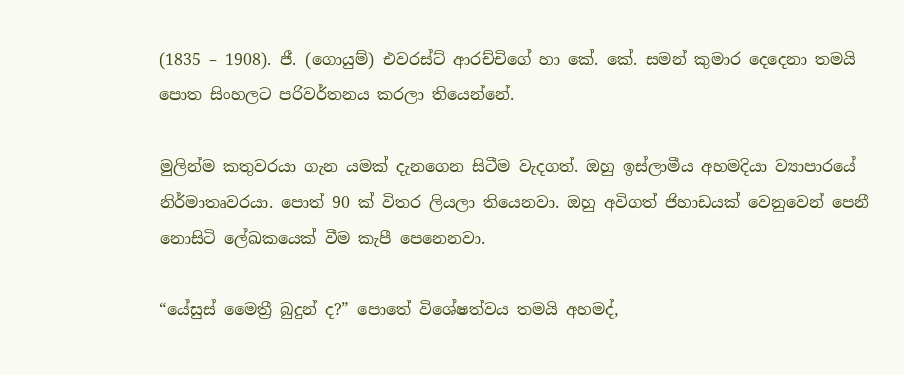(1835 – 1908). ජී. (ගොයුම්) එවරස්ට් ආරච්චිගේ හා කේ. කේ. සමන් කුමාර දෙදෙනා තමයි පොත සිංහලට පරිවර්තනය කරලා තියෙන්නේ.

මුලින්ම කතුවරයා ගැන යමක් දැනගෙන සිටීම වැදගත්. ඔහු ඉස්ලාමීය අහමදියා ව්‍යාපාරයේ නිර්මාතෘවරයා. පොත් 90 ක් විතර ලියලා තියෙනවා. ඔහු අවිගත් ජිහාඩයක් වෙනුවෙන් පෙනී නොසිටි ලේඛකයෙක් වීම කැපී පෙනෙනවා.

“යේසුස් මෛත්‍රී බුදුන් ද?” පොතේ විශේෂත්වය තමයි අහමද්,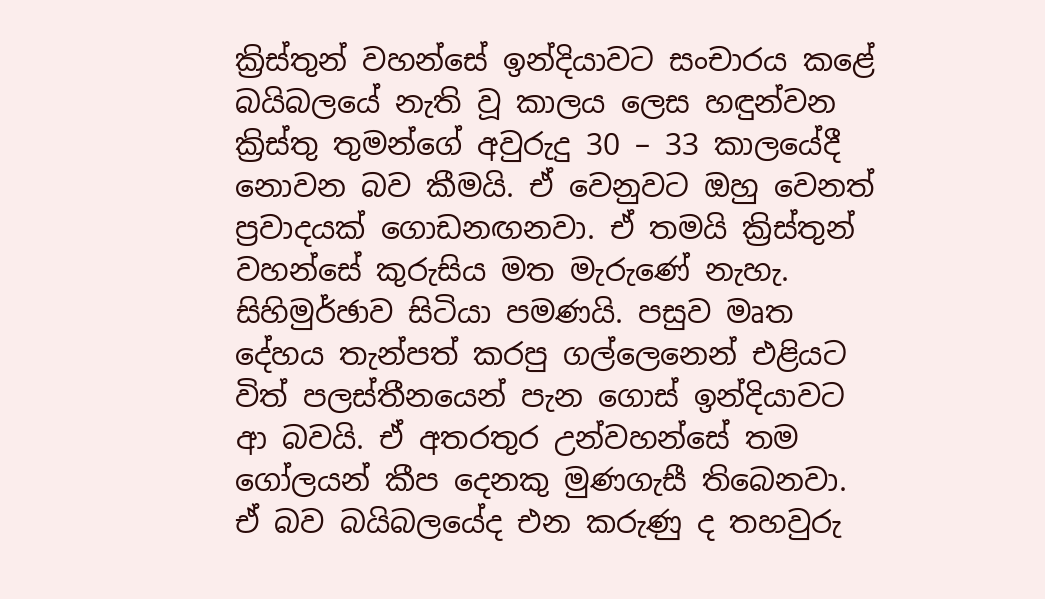ක්‍රිස්තුන් වහන්සේ ඉන්දියාවට සංචාරය කළේ බයිබලයේ නැති වූ කාලය ලෙස හඳුන්වන ක්‍රිස්තු තුමන්ගේ අවුරුදු 30 – 33 කාලයේදී නොවන බව කීමයි. ඒ වෙනුවට ඔහු වෙනත් ප්‍රවාදයක් ගොඩනඟනවා. ඒ තමයි ක්‍රිස්තුන් වහන්සේ කුරුසිය මත මැරුණේ නැහැ. සිහිමුර්ඡාව සිටියා පමණයි. පසුව මෘත දේහය තැන්පත් කරපු ගල්ලෙනෙන් එළියට විත් පලස්තීනයෙන් පැන ගොස් ඉන්දියාවට ආ බවයි. ඒ අතරතුර උන්වහන්සේ තම ගෝලයන් කීප දෙනකු මුණගැසී තිබෙනවා. ඒ බව බයිබලයේද එන කරුණු ද තහවුරු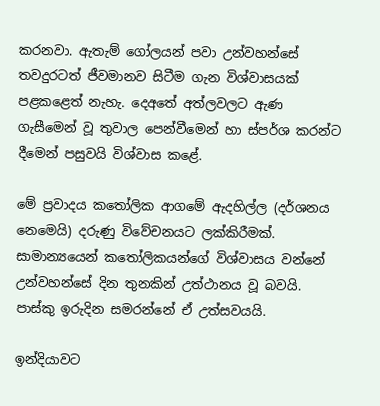කරනවා. ඇතැම් ගෝලයන් පවා උන්වහන්සේ තවදුරටත් ජීවමානව සිටීම ගැන විශ්වාසයක් පළකළෙත් නැහැ. දෙඅතේ අත්ලවලට ඇණ ගැසීමෙන් වූ තුවාල පෙන්වීමෙන් හා ස්පර්ශ කරන්ට දීමෙන් පසුවයි විශ්වාස කළේ.

මේ ප්‍රවාදය කතෝලික ආගමේ ඇදහිල්ල (දර්ශනය නෙමෙයි) දරුණු විවේචනයට ලක්කිරීමක්. සාමාන්‍යයෙන් කතෝලිකයන්ගේ විශ්වාසය වන්නේ උන්වහන්සේ දින තුනකින් උත්ථානය වූ බවයි. පාස්කු ඉරුදින සමරන්නේ ඒ උත්සවයයි.

ඉන්දියාවට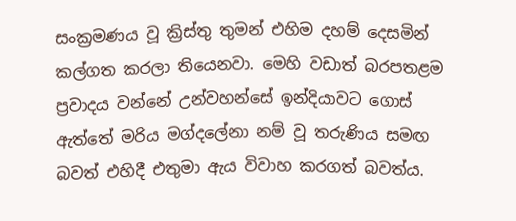සංක්‍රමණය වූ ක්‍රිස්තු තුමන් එහිම දහම් දෙසමින් කල්ගත කරලා තියෙනවා. මෙහි වඩාත් බරපතළම ප්‍රවාදය වන්නේ උන්වහන්සේ ඉන්දියාවට ගොස් ඇත්තේ මරිය මග්දලේනා නම් වූ තරුණිය සමඟ බවත් එහිදී එතුමා ඇය විවාහ කරගත් බවත්ය.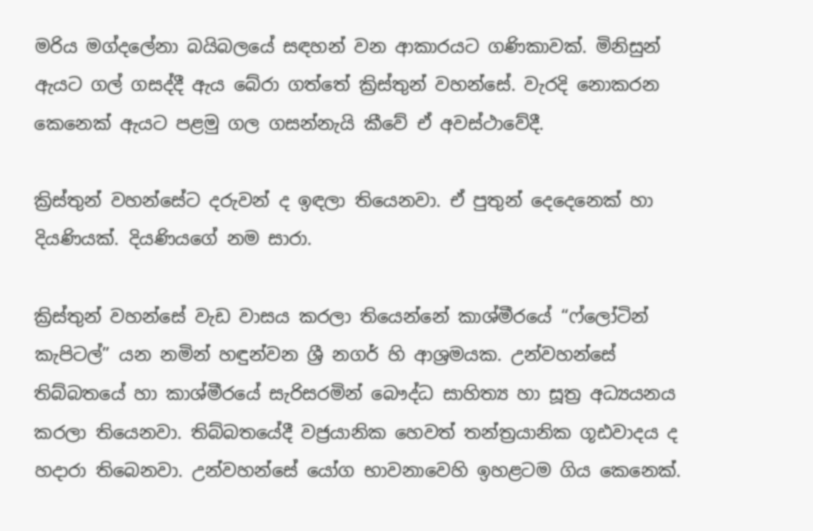මරිය මග්දලේනා බයිබලයේ සඳහන් වන ආකාරයට ගණිකාවක්. මිනිසුන් ඇයට ගල් ගසද්දී ඇය බේරා ගත්තේ ක්‍රිස්තුන් වහන්සේ. වැරදි නොකරන කෙනෙක් ඇයට පළමු ගල ගසන්නැයි කීවේ ඒ අවස්ථාවේදී.

ක්‍රිස්තුන් වහන්සේට දරුවන් ද ඉඳලා තියෙනවා. ඒ පුතුන් දෙදෙනෙක් හා දියණියක්. දියණියගේ නම සාරා.

ක්‍රිස්තුන් වහන්සේ වැඩ වාසය කරලා තියෙන්නේ කාශ්මීරයේ “ෆ්ලෝටින් කැපිටල්” යන නමින් හඳුන්වන ශ්‍රී නගර් හි ආශ්‍රමයක. උන්වහන්සේ තිබ්බතයේ හා කාශ්මීරයේ සැරිසරමින් බෞද්ධ සාහිත්‍ය හා සූත්‍ර අධ්‍යයනය කරලා තියෙනවා. තිබ්බතයේදී වජ්‍රයානික හෙවත් තන්ත්‍රයානික ගූඪවාදය ද හදාරා තිබෙනවා. උන්වහන්සේ යෝග භාවනාවෙහි ඉහළටම ගිය කෙනෙක්.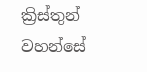ක්‍රිස්තුන් වහන්සේ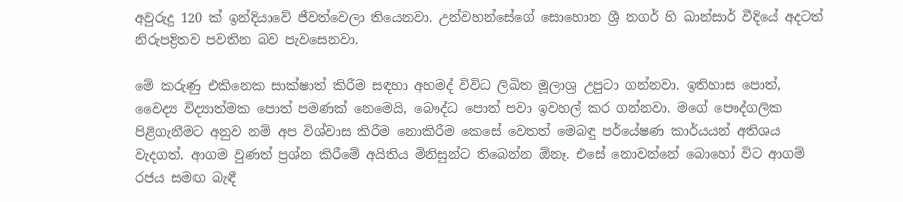අවුරුදු 120 ක් ඉන්දියාවේ ජීවත්වෙලා තියෙනවා. උන්වහන්සේගේ සොහොන ශ්‍රී නගර් හි ඛාන්සාර් වීදියේ අදටත් නිරුපද්‍රිතව පවතින බව පැවසෙනවා.

මේ කරුණු එකිනෙක සාක්ෂාත් කිරීම සඳහා අහමද් විවිධ ලිඛිත මූලාශ්‍ර උපුටා ගන්නවා. ඉතිහාස පොත්, වෛද්‍ය විද්‍යාත්මක පොත් පමණක් නෙමෙයි, බෞද්ධ පොත් පවා ඉවහල් කර ගන්නවා. මගේ පෞද්ගලික පිළිගැනීමට අනුව නම් අප විශ්වාස කිරීම නොකිරීම කෙසේ වෙතත් මෙබඳු පර්යේෂණ කාර්යයන් අතිශය වැදගත්. ආගම වුණත් ප්‍රශ්න කිරීමේ අයිතිය මිනිසුන්ට තිබෙන්න ඕනෑ. එසේ නො‍වන්නේ බොහෝ විට ආගම් රජය සමඟ බැඳී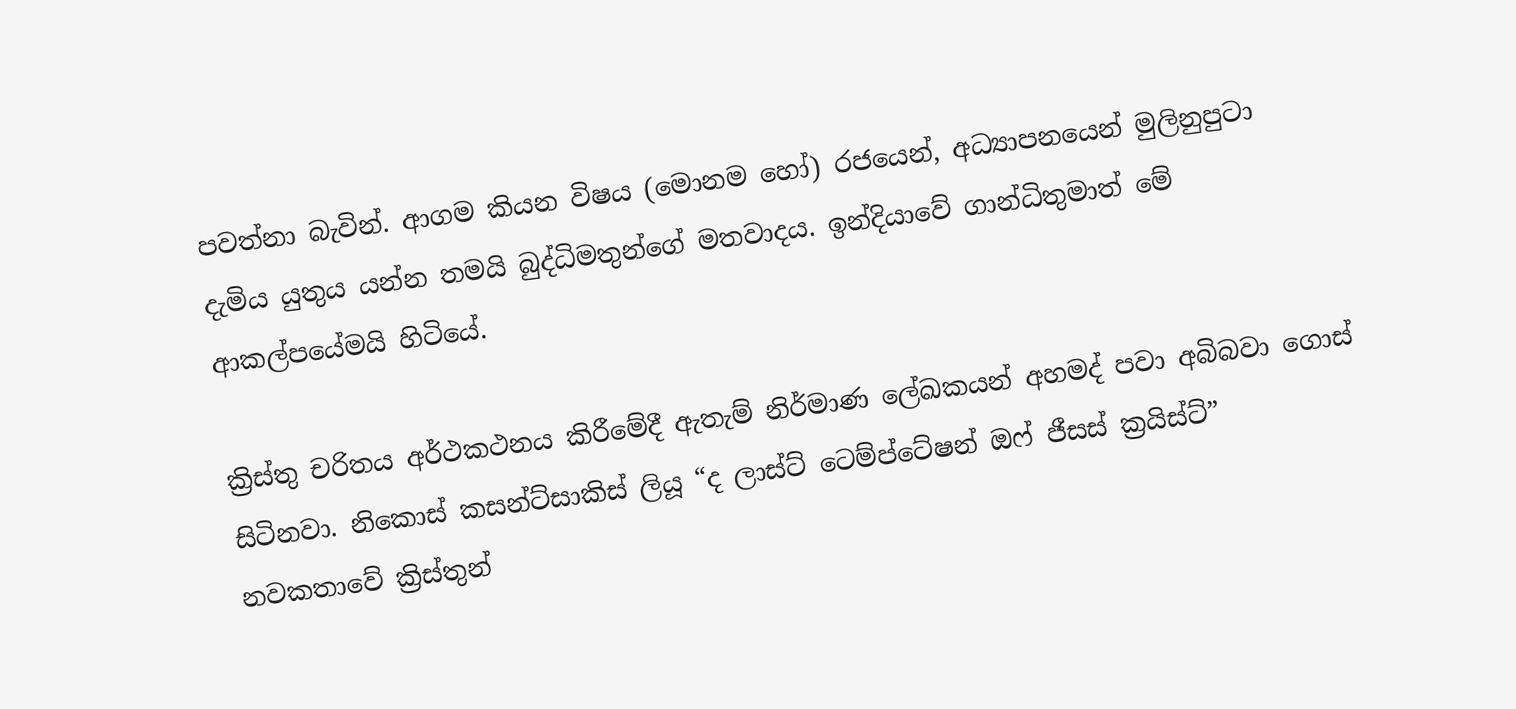පවත්නා බැවින්. ආගම කියන විෂය (මොනම හෝ) රජයෙන්, අධ්‍යාපනයෙන් මුලිනුපුටා දැමිය යුතුය යන්න තමයි බුද්ධිමතුන්ගේ මතවාදය. ඉන්දියාවේ ගාන්ධිතුමාත් මේ ආකල්පයේමයි හිටියේ.

ක්‍රිස්තු චරිතය අර්ථකථනය කිරීමේදී ඇතැම් නිර්මාණ ලේඛකයන් අහමද් පවා අබිබවා ගොස් සිටිනවා. නිකොස් කසන්ට්සාකිස් ලියූ “ද ලාස්ට් ටෙම්ප්ටේෂන් ඔෆ් ජීසස් ක්‍රයිස්ට්” නවකතාවේ ක්‍රිස්තුන්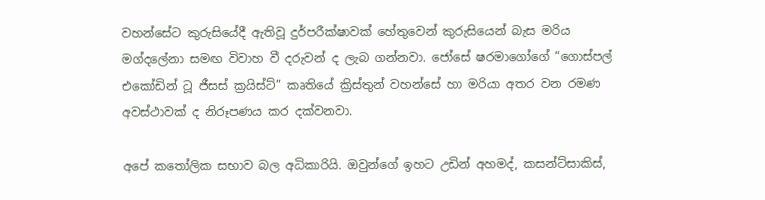වහන්සේට කුරුසියේදී ඇතිවූ දුර්පරීක්ෂාවක් හේතුවෙන් කුරුසියෙන් බැස මරිය මග්දලේනා සමඟ විවාහ වී දරුවන් ද ලැබ ගන්නවා. ජෝසේ ෂරමාගෝගේ “ගොස්පල් එකෝඩින් ටූ ජීසස් ක්‍රයිස්ට්” කෘතියේ ක්‍රිස්තුන් වහන්සේ හා මරියා අතර වන රමණ අවස්ථාවක් ද නිරූපණය කර දක්වනවා.

අපේ කතෝලික සභාව බල අධිකාරියි. ඔවුන්ගේ ඉහට උඩින් අහමද්, කසන්ට්සාකිස්,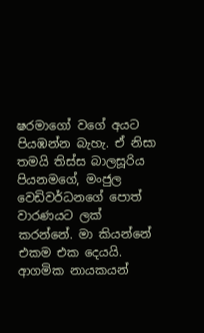ෂරමාගෝ වගේ අයට පියඹන්න බැහැ. ඒ නිසා තමයි තිස්ස බාලසූරිය පියනමගේ, මංජුල වෙඩිවර්ධනගේ පොත් වාරණයට ලක් කරන්නේ. මා කියන්නේ එකම එක දෙයයි. ආගමික නායකයන්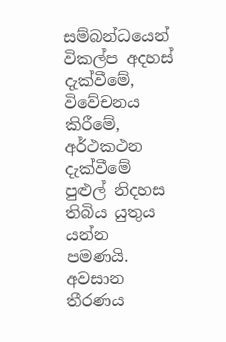සම්බන්ධයෙන් විකල්ප අදහස් දැක්වීමේ, විවේචනය කිරීමේ, අර්ථකථන දැක්වීමේ පුළුල් නිදහස තිබිය යුතුය යන්න පමණයි. අවසාන තීරණය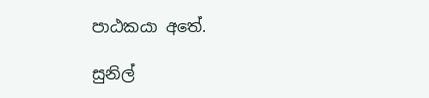පාඨකයා අතේ.

සුනිල්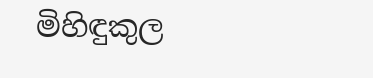මිහිඳුකුල